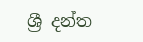ශ්‍රී දන්ත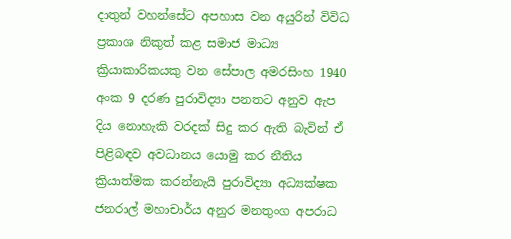දාතුන් වහන්සේට අපහාස වන අයුරින් විවිධ ප්‍රකාශ නිකුත් කළ සමාජ මාධ්‍ය ක්‍රියාකාරිකයකු වන සේපාල අමරසිංහ 1940 අංක 9 දරණ පුරාවිද්‍යා පනතට අනුව ඇප දිය නොහැකි වරදක් සිදු කර ඇති බැවින් ඒ පිළිබඳව අවධානය යොමු කර නීතිය ක්‍රියාත්මක කරන්නැයි පුරාවිද්‍යා අධ්‍යක්ෂක ජනරාල් මහාචාර්ය අනුර මනතුංග අපරාධ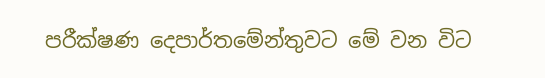පරීක්ෂණ දෙපාර්තමේන්තුවට මේ වන විට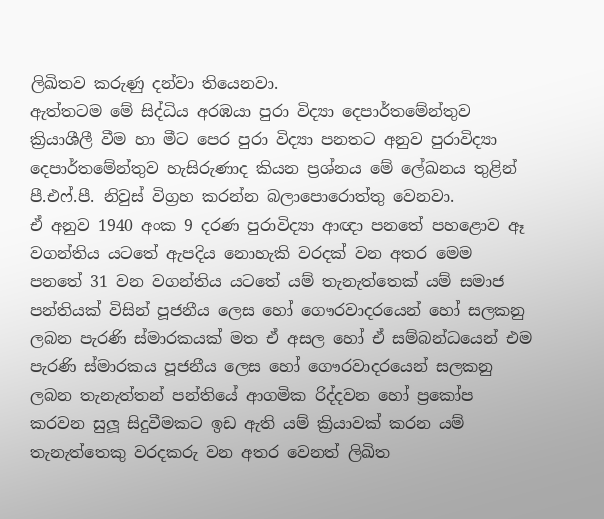ලිඛිතව කරුණු දන්වා තියෙනවා.
ඇත්තටම මේ සිද්ධිය අරඹයා පුරා විද්‍යා දෙපාර්තමේන්තුව ක්‍රියාශීලී වීම හා මීට පෙර පුරා විද්‍යා පනතට අනුව පුරාවිද්‍යා දෙපාර්තමේන්තුව හැසිරුණාද කියන ප්‍රශ්නය මේ ලේඛනය තුළින් පී.එෆ්.පී. නිවුස් විග්‍රහ කරන්න බලාපොරොත්තු වෙනවා.
ඒ අනුව 1940 අංක 9 දරණ පුරාවිද්‍යා ආඥා පනතේ පහළොව ඈ වගන්තිය යටතේ ඇපදිය නොහැකි වරදක් වන අතර මෙම පනතේ 31 වන වගන්තිය යටතේ යම් තැනැත්තෙක් යම් සමාජ පන්තියක් විසින් පූජනීය ලෙස හෝ ගෞරවාදරයෙන් හෝ සලකනු ලබන පැරණි ස්මාරකයක් මත ඒ අසල හෝ ඒ සම්බන්ධයෙන් එම පැරණි ස්මාරකය පූජනීය ලෙස හෝ ගෞරවාදරයෙන් සලකනු ලබන තැනැත්තන් පන්තියේ ආගමික රිද්දවන හෝ ප්‍රකෝප කරවන සුලූ සිදුවීමකට ඉඩ ඇති යම් ක්‍රියාවක් කරන යම් තැනැත්තෙකු වරදකරු වන අතර වෙනත් ලිඛිත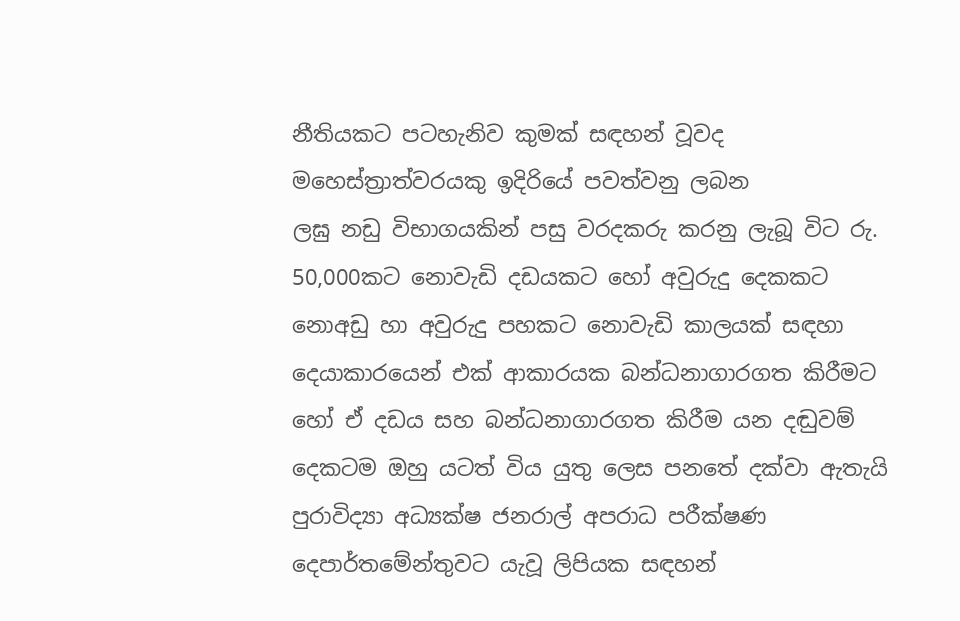නීතියකට පටහැනිව කුමක් සඳහන් වූවද මහෙස්ත්‍රාත්වරයකු ඉදිරියේ පවත්වනු ලබන
ලඝු නඩු විභාගයකින් පසු වරදකරු කරනු ලැබූ විට රු. 50,000කට නොවැඩි දඩයකට හෝ අවුරුදු දෙකකට නොඅඩු හා අවුරුදු පහකට නොවැඩි කාලයක් සඳහා දෙයාකාරයෙන් එක් ආකාරයක බන්ධනාගාරගත කිරීමට හෝ ඒ දඩය සහ බන්ධනාගාරගත කිරීම යන දඬුවම් දෙකටම ඔහු යටත් විය යුතු ලෙස පනතේ දක්වා ඇතැයි පුරාවිද්‍යා අධ්‍යක්ෂ ජනරාල් අපරාධ පරීක්ෂණ දෙපාර්තමේන්තුවට යැවූ ලිපියක සඳහන්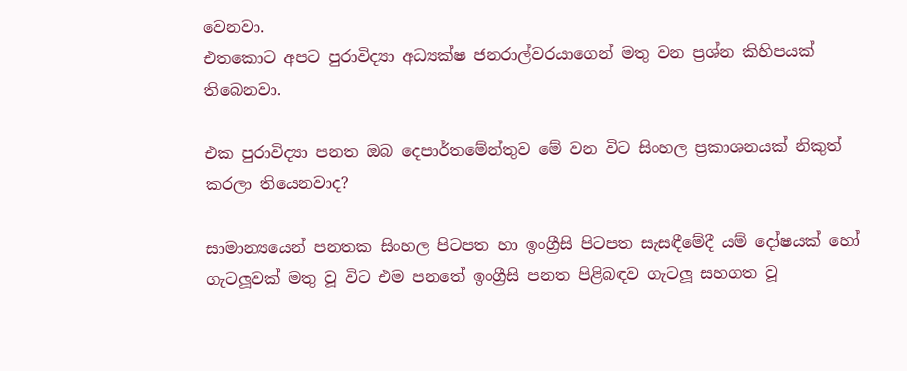වෙනවා.
එතකොට අපට පුරාවිද්‍යා අධ්‍යක්ෂ ජනරාල්වරයාගෙන් මතු වන ප්‍රශ්න කිහිපයක් තිබෙනවා.

එක පුරාවිද්‍යා පනත ඔබ දෙපාර්තමේන්තුව මේ වන විට සිංහල ප්‍රකාශනයක් නිකුත් කරලා තියෙනවාද?

සාමාන්‍යයෙන් පනතක සිංහල පිටපත හා ඉංග්‍රීසි පිටපත සැසඳීමේදී යම් දෝෂයක් හෝ ගැටලූවක් මතු වූ විට එම පනතේ ඉංග්‍රීසි පනත පිළිබඳව ගැටලූ සහගත වූ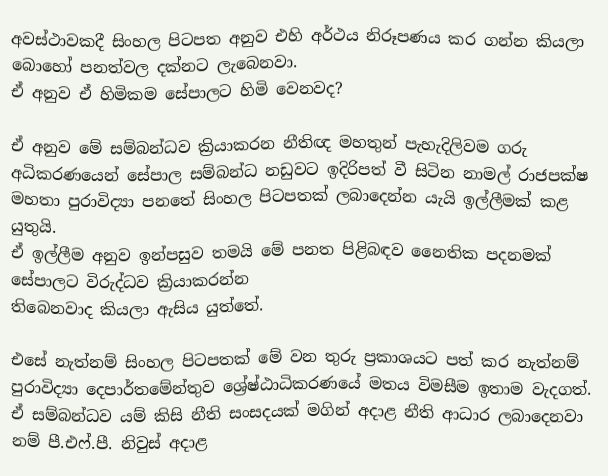අවස්ථාවකදී සිංහල පිටපත අනුව එහි අර්ථය නිරූපණය කර ගන්න කියලා බොහෝ පනත්වල දක්නට ලැබෙනවා.
ඒ අනුව ඒ හිමිකම සේපාලට හිමි වෙනවද?

ඒ අනුව මේ සම්බන්ධව ක්‍රියාකරන නීතිඥ මහතුන් පැහැදිලිවම ගරු අධිකරණයෙන් සේපාල සම්බන්ධ නඩුවට ඉදිරිපත් වී සිටින නාමල් රාජපක්ෂ මහතා පුරාවිද්‍යා පනතේ සිංහල පිටපතක් ලබාදෙන්න යැයි ඉල්ලීමක් කළ යුතුයි.
ඒ ඉල්ලීම අනුව ඉන්පසුව තමයි මේ පනත පිළිබඳව නෛතික පදනමක් සේපාලට විරුද්ධව ක්‍රියාකරන්න
තිබෙනවාද කියලා ඇසිය යුත්තේ.

එසේ නැත්නම් සිංහල පිටපතක් මේ වන තුරු ප්‍රකාශයට පත් කර නැත්නම් පුරාවිද්‍යා දෙපාර්තමේන්තුව ශ්‍රේෂ්ඨාධිකරණයේ මතය විමසීම ඉතාම වැදගත්.
ඒ සම්බන්ධව යම් කිසි නීති සංසදයක් මගින් අදාළ නීති ආධාර ලබාදෙනවා නම් පී.එෆ්.පී. නිවුස් අදාළ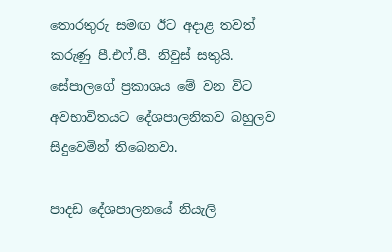තොරතුරු සමඟ ඊට අදාළ තවත් කරුණු පී.එෆ්.පී. නිවුස් සතුයි.
සේපාලගේ ප්‍රකාශය මේ වන විට අවභාවිතයට දේශපාලනිකව බහුලව සිදුවෙමින් තිබෙනවා.

පාදඩ දේශපාලනයේ නියැලි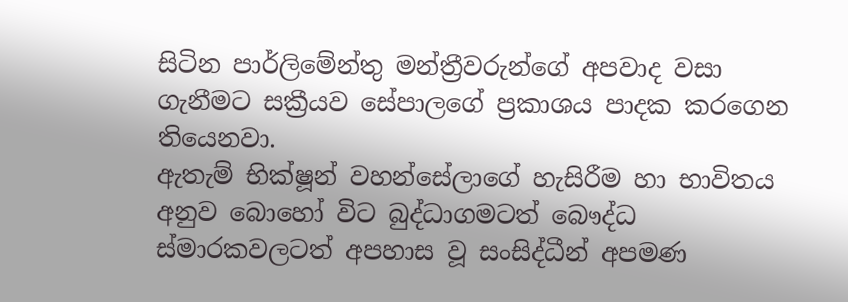සිටින පාර්ලිමේන්තු මන්ත්‍රීවරුන්ගේ අපවාද වසා ගැනීමට සක්‍රීයව සේපාලගේ ප්‍රකාශය පාදක කරගෙන තියෙනවා.
ඇතැම් භික්ෂූන් වහන්සේලාගේ හැසිරීම හා භාවිතය අනුව බොහෝ විට බුද්ධාගමටත් බෞද්ධ ස්මාරකවලටත් අපහාස වූ සංසිද්ධීන් අපමණ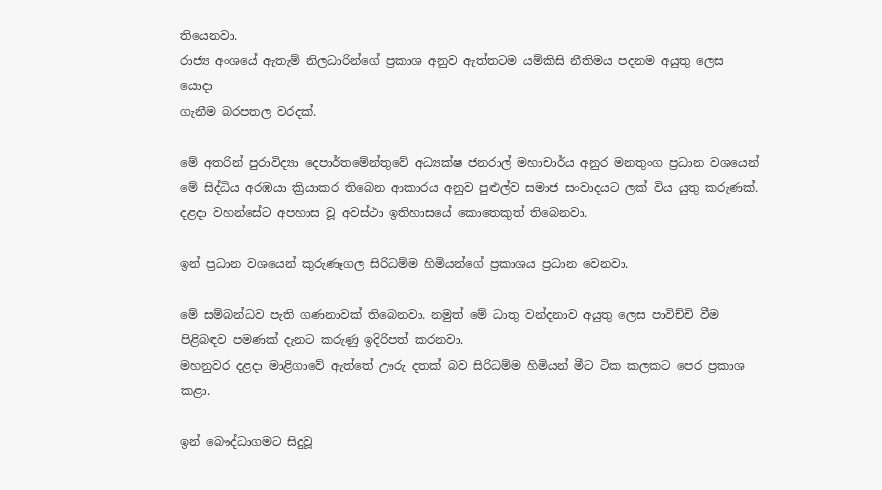තියෙනවා.
රාජ්‍ය අංශයේ ඇතැම් නිලධාරින්ගේ ප්‍රකාශ අනුව ඇත්තටම යම්කිසි නීතිමය පදනම අයුතු ලෙස යොදා
ගැනීම බරපතල වරදක්.

මේ අතරින් පුරාවිද්‍යා දෙපාර්තමේන්තුවේ අධ්‍යක්ෂ ජනරාල් මහාචාර්ය අනුර මනතුංග ප්‍රධාන වශයෙන් මේ සිද්ධිය අරඹයා ක්‍රියාකර තිබෙන ආකාරය අනුව පුළුල්ව සමාජ සංවාදයට ලක් විය යුතු කරුණක්.
දළදා වහන්සේට අපහාස වූ අවස්ථා ඉතිහාසයේ කොතෙකුත් තිබෙනවා.

ඉන් ප්‍රධාන වශයෙන් කුරුණෑගල සිරිධම්ම හිමියන්ගේ ප්‍රකාශය ප්‍රධාන වෙනවා.

මේ සම්බන්ධව පැති ගණනාවක් තිබෙනවා. නමුත් මේ ධාතු වන්දනාව අයුතු ලෙස පාවිච්චි වීම පිළිබඳව පමණක් දැනට කරුණු ඉදිරිපත් කරනවා.
මහනුවර දළදා මාළිගාවේ ඇත්තේ ඌරු දතක් බව සිරිධම්ම හිමියන් මීට ටික කලකට පෙර ප්‍රකාශ කළා.

ඉන් බෞද්ධාගමට සිදුවූ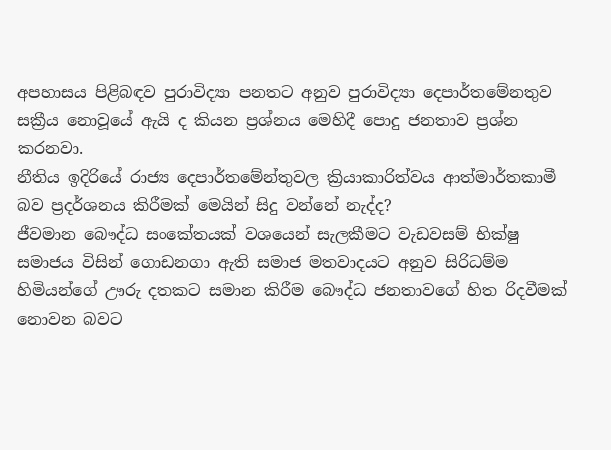අපහාසය පිළිබඳව පුරාවිද්‍යා පනතට අනුව පුරාවිද්‍යා දෙපාර්තමේනතුව සක්‍රීය නොවූයේ ඇයි ද කියන ප්‍රශ්නය මෙහිදී පොදු ජනතාව ප්‍රශ්න කරනවා.
නීතිය ඉදිරියේ රාජ්‍ය දෙපාර්තමේන්තුවල ක්‍රියාකාරිත්වය ආත්මාර්තකාමී බව ප්‍රදර්ශනය කිරීමක් මෙයින් සිදු වන්නේ නැද්ද?
ජීවමාන බෞද්ධ සංකේතයක් වශයෙන් සැලකීමට වැඩවසම් භික්ෂු සමාජය විසින් ගොඩනගා ඇති සමාජ මතවාදයට අනුව සිරිධම්ම හිමියන්ගේ ඌරු දතකට සමාන කිරීම බෞද්ධ ජනතාවගේ හිත රිදවීමක් නොවන බවට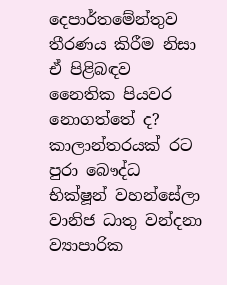දෙපාර්තමේන්තුව තීරණය කිරීම නිසා ඒ පිළිබඳව නෛතික පියවර නොගත්තේ ද?
කාලාන්තරයක් රට පුරා බෞද්ධ භික්ෂූන් වහන්සේලා වානිජ ධාතු වන්දනා ව්‍යාපාරික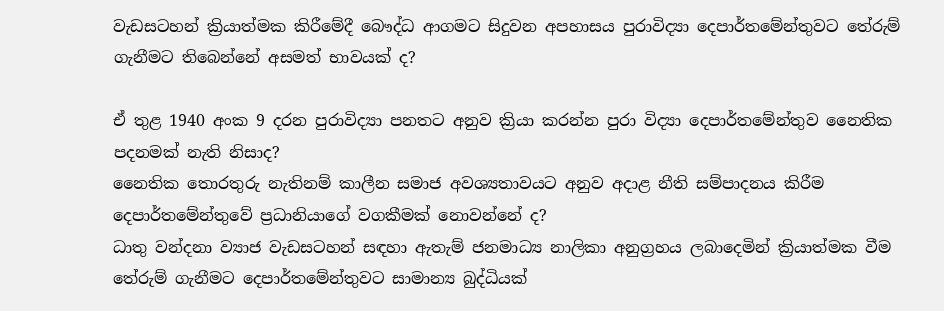වැඩසටහන් ක්‍රියාත්මක කිරීමේදී බෞද්ධ ආගමට සිදුවන අපහාසය පුරාවිද්‍යා දෙපාර්තමේන්තුවට තේරුම් ගැනීමට තිබෙන්නේ අසමත් භාවයක් ද?

ඒ තුළ 1940 අංක 9 දරන පුරාවිද්‍යා පනතට අනුව ක්‍රියා කරන්න පුරා විද්‍යා දෙපාර්තමේන්තුව නෛතික පදනමක් නැති නිසාද?
නෛතික තොරතුරු නැතිනම් කාලීන සමාජ අවශ්‍යතාවයට අනුව අදාළ නීති සම්පාදනය කිරීම දෙපාර්තමේන්තුවේ ප්‍රධානියාගේ වගකීමක් නොවන්නේ ද?
ධාතු වන්දනා ව්‍යාජ වැඩසටහන් සඳහා ඇතැම් ජනමාධ්‍ය නාලිකා අනුග්‍රහය ලබාදෙමින් ක්‍රියාත්මක වීම තේරුම් ගැනීමට දෙපාර්තමේන්තුවට සාමාන්‍ය බුද්ධියක්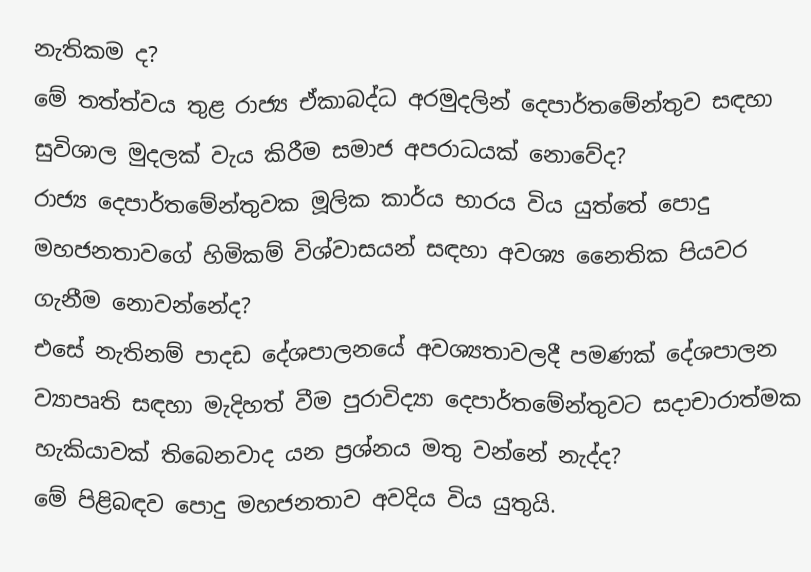නැතිකම ද?
මේ තත්ත්වය තුළ රාජ්‍ය ඒකාබද්ධ අරමුදලින් දෙපාර්තමේන්තුව සඳහා සුවිශාල මුදලක් වැය කිරීම සමාජ අපරාධයක් නොවේද?
රාජ්‍ය දෙපාර්තමේන්තුවක මූලික කාර්ය භාරය විය යුත්තේ පොදු මහජනතාවගේ හිමිකම් විශ්වාසයන් සඳහා අවශ්‍ය නෛතික පියවර ගැනීම නොවන්නේද?
එසේ නැතිනම් පාදඩ දේශපාලනයේ අවශ්‍යතාවලදී පමණක් දේශපාලන ව්‍යාපෘති සඳහා මැදිහත් වීම පුරාවිද්‍යා දෙපාර්තමේන්තුවට සදාචාරාත්මක හැකියාවක් තිබෙනවාද යන ප්‍රශ්නය මතු වන්නේ නැද්ද?
මේ පිළිබඳව පොදු මහජනතාව අවදිය විය යුතුයි.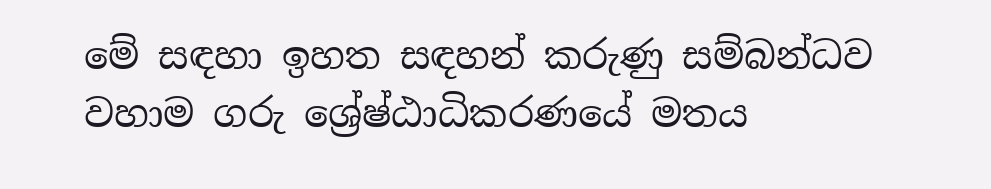මේ සඳහා ඉහත සඳහන් කරුණු සම්බන්ධව වහාම ගරු ශ්‍රේෂ්ඨාධිකරණයේ මතය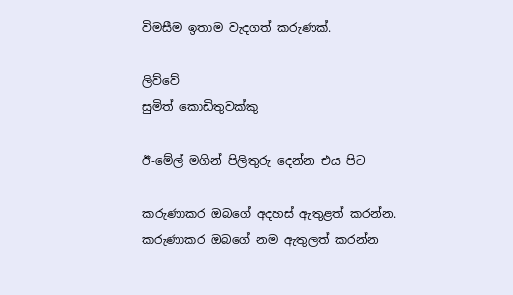විමසීම ඉතාම වැදගත් කරුණක්.

ලිව්වේ
සුමිත් කොඩිතුවක්කු

ඊ-මේල් මගින් පිලිතුරු දෙන්න එය පිට

කරුණාකර ඔබගේ අදහස් ඇතුළත් කරන්න.
කරුණාකර ඔබගේ නම ඇතුලත් කරන්න